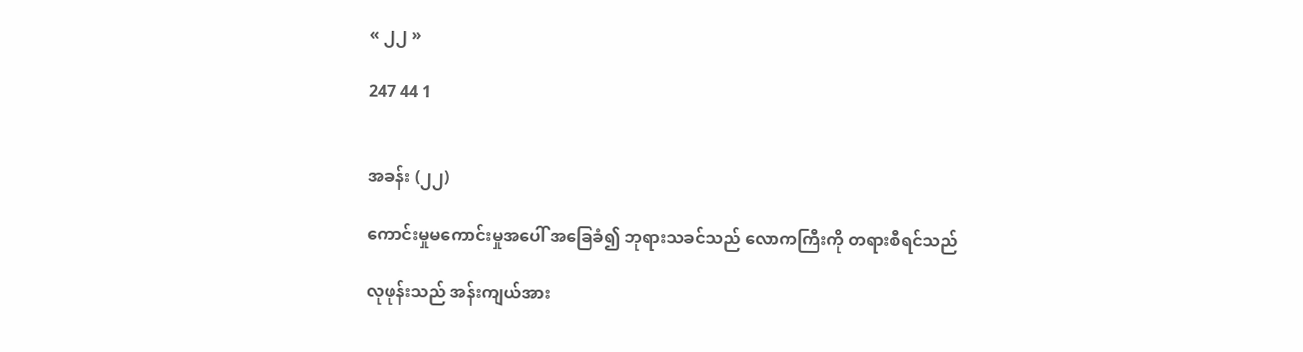« ၂၂ »

247 44 1


အခန်း (၂၂)

ကောင်းမှုမကောင်းမှုအပေါ် အခြေခံ၍ ဘုရားသခင်သည် လောကကြီးကို တရားစီရင်သည်

လုဖုန်းသည် အန်းကျယ်အား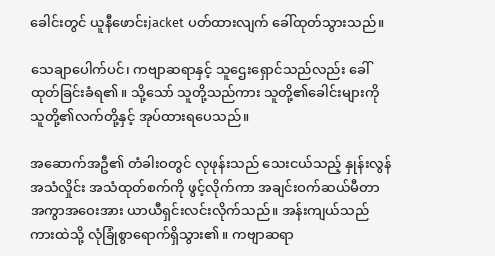ခေါင်းတွင် ယူနီဖောင်းjacket ပတ်ထားလျက် ခေါ်ထုတ်သွားသည်။

သေချာပေါက်ပင်၊ ကဗျာဆရာနှင့် သူဌေးရှောင်သည်လည်း ခေါ်ထုတ်ခြင်းခံရ၏။ သို့သော် သူတို့သည်ကား သူတို့၏ခေါင်းများကို သူတို့၏လက်တို့နှင့် အုပ်ထားရပေသည်။

အဆောက်အဦ၏ တံခါးဝတွင် လုဖုန်းသည် သေးငယ်သည့် နှုန်းလွန်အသံလှိုင်း အသံထုတ်စက်ကို ဖွင့်လိုက်ကာ အချင်းဝက်ဆယ်မီတာ အကွာအဝေးအား ယာယီရှင်းလင်းလိုက်သည်။ အန်းကျယ်သည် ကားထဲသို့ လုံခြုံစွာရောက်ရှိသွား၏။ ကဗျာဆရာ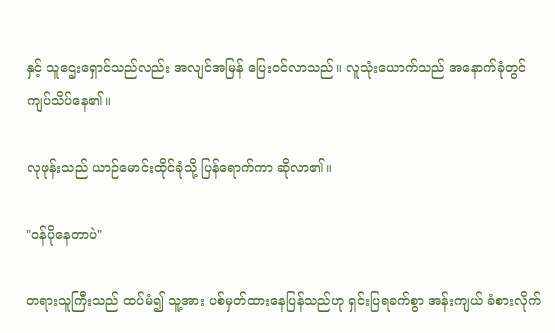နှင့် သူဌေးရှောင်သည်လည်း အလျင်အမြန် ပြေးဝင်လာသည်။ လူသုံးယောက်သည် အနောက်ခုံတွင် ကျပ်သိပ်နေ၏။

လုဖုန်းသည် ယာဉ်မောင်းထိုင်ခုံသို့ ပြန်ရောက်ကာ ဆိုလာ၏။

"ဝန်ပိုနေတာပဲ"

တရားသူကြီးသည် ထပ်မံ၍ သူ့အား ပစ်မှတ်ထားနေပြန်သည်ဟု ရှင်းပြရခက်စွာ အန်းကျယ် ခံစားလိုက်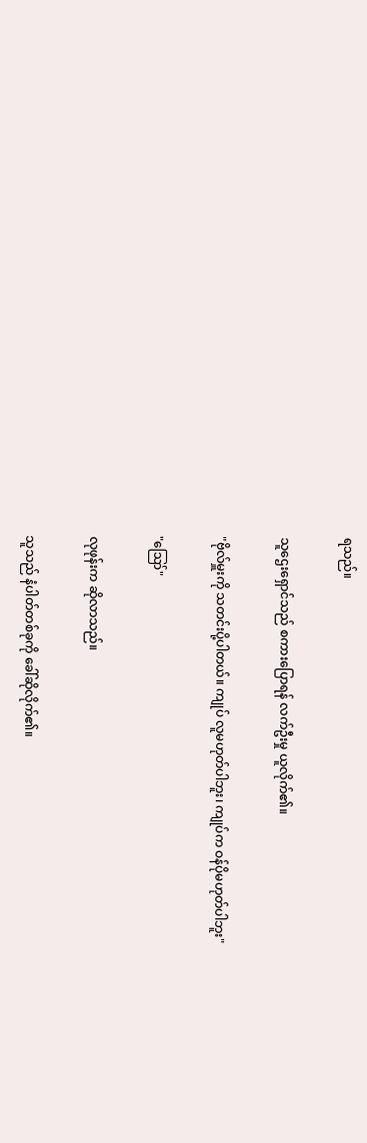ရသည်။

သူဌေးရှောင်သည် စကားပြောရန် လက်ဦးမှု ယူလိုက်၏။

"ဗိုလ်မှူးကို သတင်းပို့ပါတယ်။ ကျုပ် လူမဟုတ်ပါဘူး၊ ကျုပ်က ဝန်ပိုမဟုတ်ပါဘူး"

"ဪ"

လုဖုန်းက ဆိုလာသည်။

သူသည် နံပါတ်တစ်ခုကို ခေါ်ဆိုလိုက်၏။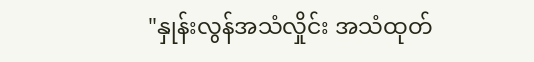"နှုန်းလွန်အသံလှိုင်း အသံထုတ်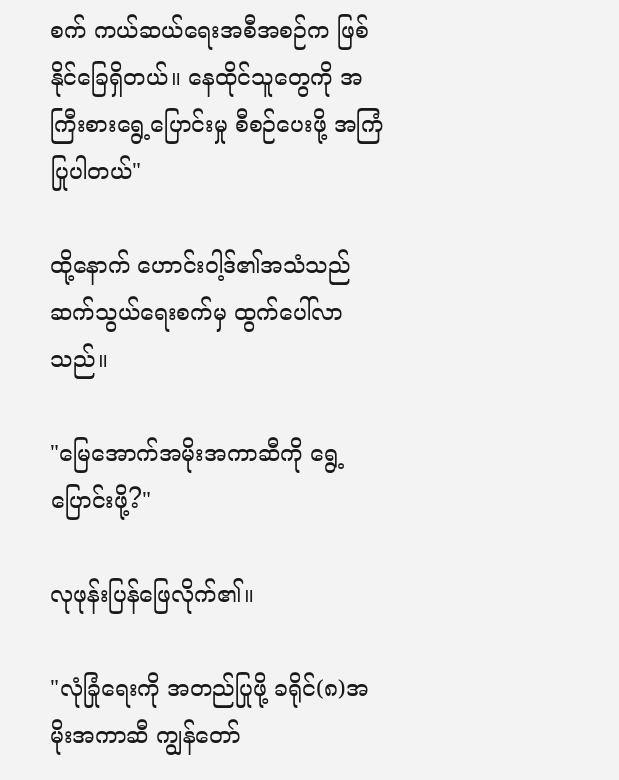စက် ကယ်ဆယ်ရေးအစီအစဉ်က ဖြစ်နိုင်ခြေရှိတယ်။ နေထိုင်သူတွေကို အကြီးစားရွေ့ပြောင်းမှု စီစဉ်ပေးဖို့ အကြံပြုပါတယ်"

ထို့နောက် ဟောင်းဝါ့ဒ်၏အသံသည် ဆက်သွယ်ရေးစက်မှ ထွက်ပေါ်လာသည်။

"မြေအောက်အမိုးအကာဆီကို ရွေ့ပြောင်းဖို့?"

လုဖုန်းပြန်ဖြေလိုက်၏။

"လုံခြုံရေးကို အတည်ပြုဖို့ ခရိုင်(၈)အမိုးအကာဆီ ကျွန်တော်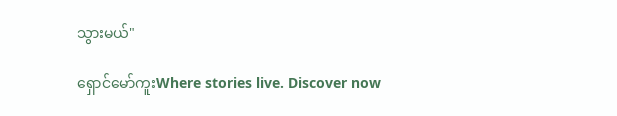သွားမယ်"

ရှောင်မော်ကူးWhere stories live. Discover now